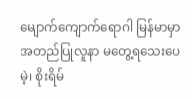မျောက်ကျောက်ရောဂါ မြန်မာမှာ အတည်ပြုလူနာ မတွေ့ရသေးပေမဲ့၊ စိုးရိမ်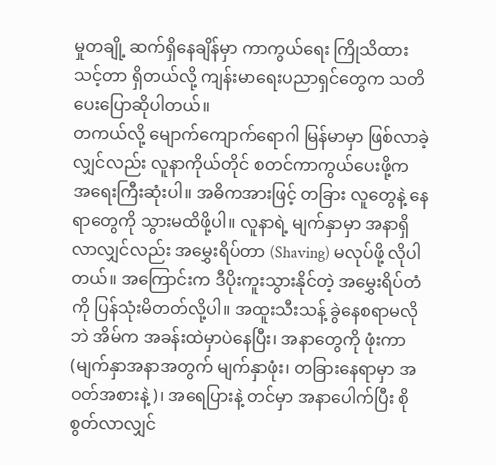မှုတချို့ ဆက်ရှိနေချိန်မှာ ကာကွယ်ရေး ကြိုသိထားသင့်တာ ရှိတယ်လို့ ကျန်းမာရေးပညာရှင်တွေက သတိပေးပြောဆိုပါတယ်။
တကယ်လို့ မျောက်ကျောက်ရောဂါ မြန်မာမှာ ဖြစ်လာခဲ့လျှင်လည်း လူနာကိုယ်တိုင် စတင်ကာကွယ်ပေးဖို့က အရေးကြီးဆုံးပါ။ အဓိကအားဖြင့် တခြား လူတွေနဲ့ နေရာတွေကို သွားမထိဖို့ပါ။ လူနာရဲ့ မျက်နှာမှာ အနာရှိလာလျှင်လည်း အမွှေးရိပ်တာ (Shaving) မလုပ်ဖို့ လိုပါတယ်။ အကြောင်းက ဒီပိုးကူးသွားနိုင်တဲ့ အမွှေးရိပ်တံကို ပြန်သုံးမိတတ်လို့ပါ။ အထူးသီးသန့် ခွဲနေစရာမလိုဘဲ အိမ်က အခန်းထဲမှာပဲနေပြီး၊ အနာတွေကို ဖုံးကာ (မျက်နှာအနာအတွက် မျက်နှာဖုံး၊ တခြားနေရာမှာ အဝတ်အစားနဲ့)၊ အရေပြားနဲ့ တင်မှာ အနာပေါက်ပြီး စိုစွတ်လာလျှင်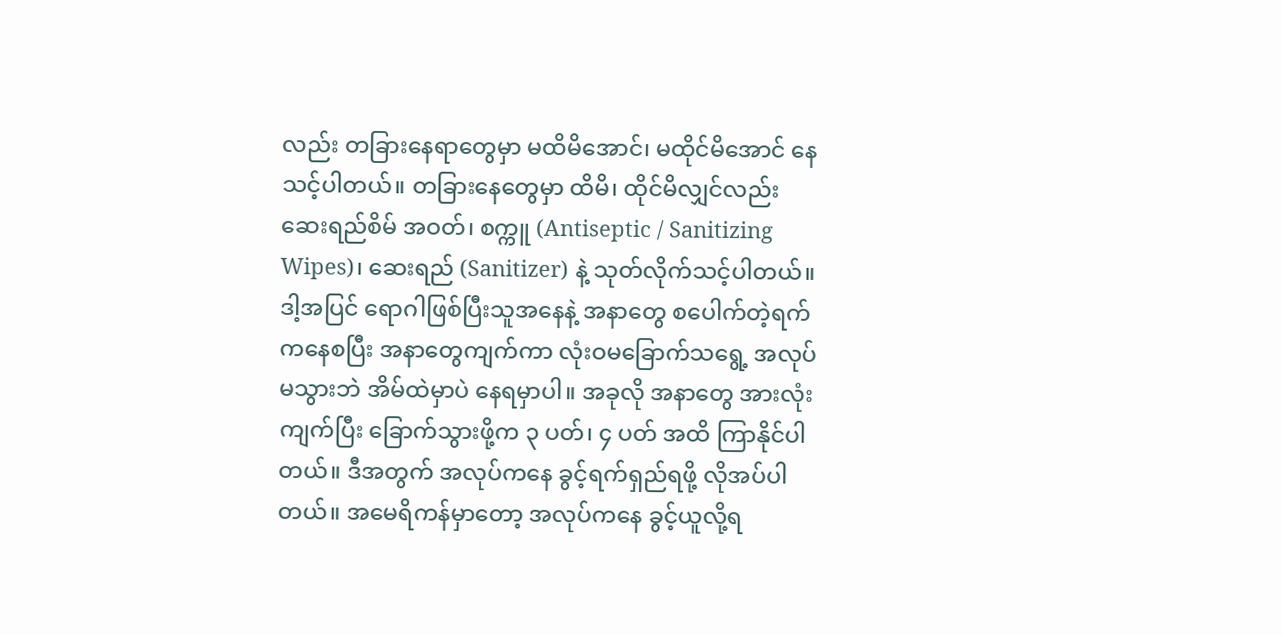လည်း တခြားနေရာတွေမှာ မထိမိအောင်၊ မထိုင်မိအောင် နေသင့်ပါတယ်။ တခြားနေတွေမှာ ထိမိ၊ ထိုင်မိလျှင်လည်း ဆေးရည်စိမ် အဝတ်၊ စက္ကူ (Antiseptic / Sanitizing Wipes)၊ ဆေးရည် (Sanitizer) နဲ့ သုတ်လိုက်သင့်ပါတယ်။
ဒါ့အပြင် ရောဂါဖြစ်ပြီးသူအနေနဲ့ အနာတွေ စပေါက်တဲ့ရက်ကနေစပြီး အနာတွေကျက်ကာ လုံးဝမခြောက်သရွေ့ အလုပ်မသွားဘဲ အိမ်ထဲမှာပဲ နေရမှာပါ။ အခုလို အနာတွေ အားလုံးကျက်ပြီး ခြောက်သွားဖို့က ၃ ပတ်၊ ၄ ပတ် အထိ ကြာနိုင်ပါတယ်။ ဒီအတွက် အလုပ်ကနေ ခွင့်ရက်ရှည်ရဖို့ လိုအပ်ပါတယ်။ အမေရိကန်မှာတော့ အလုပ်ကနေ ခွင့်ယူလို့ရ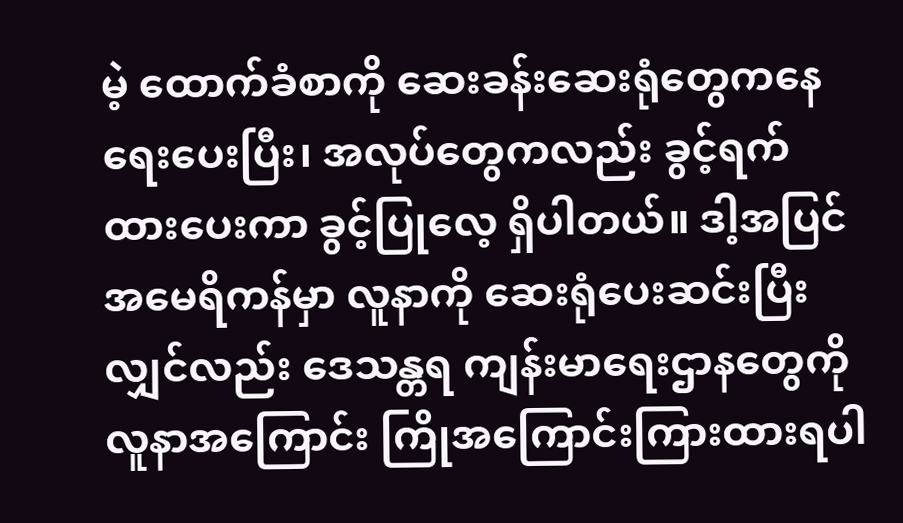မဲ့ ထောက်ခံစာကို ဆေးခန်းဆေးရုံတွေကနေ ရေးပေးပြီး၊ အလုပ်တွေကလည်း ခွင့်ရက်ထားပေးကာ ခွင့်ပြုလေ့ ရှိပါတယ်။ ဒါ့အပြင် အမေရိကန်မှာ လူနာကို ဆေးရုံပေးဆင်းပြီးလျှင်လည်း ဒေသန္တရ ကျန်းမာရေးဌာနတွေကို လူနာအကြောင်း ကြိုအကြောင်းကြားထားရပါ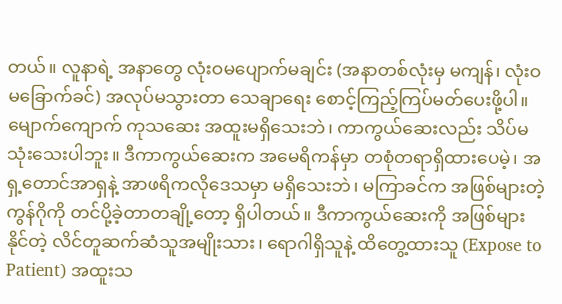တယ်။ လူနာရဲ့ အနာတွေ လုံးဝမပျောက်မချင်း (အနာတစ်လုံးမှ မကျန်၊ လုံးဝမခြောက်ခင်) အလုပ်မသွားတာ သေချာရေး စောင့်ကြည့်ကြပ်မတ်ပေးဖို့ပါ။
မျောက်ကျောက် ကုသဆေး အထူးမရှိသေးဘဲ၊ ကာကွယ်ဆေးလည်း သိပ်မသုံးသေးပါဘူး။ ဒီကာကွယ်ဆေးက အမေရိကန်မှာ တစုံတရာရှိထားပေမဲ့၊ အရှ့တောင်အာရှနဲ့ အာဖရိကလိုဒေသမှာ မရှိသေးဘဲ၊ မကြာခင်က အဖြစ်များတဲ့ ကွန်ဂိုကို တင်ပို့ခဲ့တာတချို့တော့ ရှိပါတယ်။ ဒီကာကွယ်ဆေးကို အဖြစ်များနိုင်တဲ့ လိင်တူဆက်ဆံသူအမျိုးသား၊ ရောဂါရှိသူနဲ့ ထိတွေ့ထားသူ (Expose to Patient) အထူးသ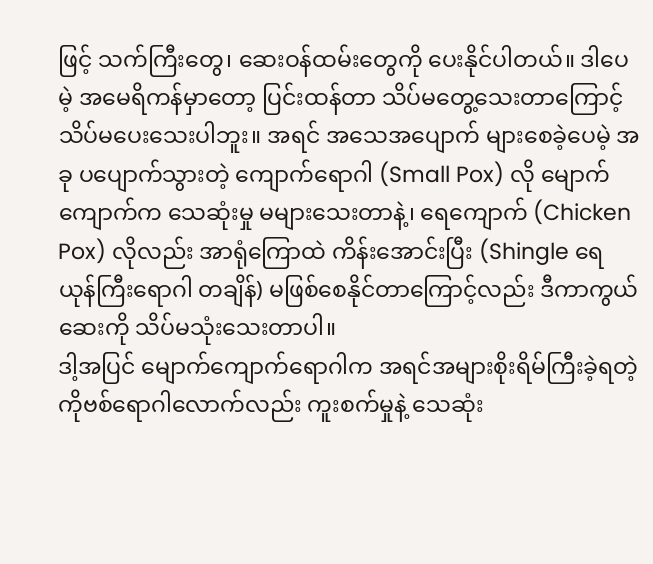ဖြင့် သက်ကြီးတွေ၊ ဆေးဝန်ထမ်းတွေကို ပေးနိုင်ပါတယ်။ ဒါပေမဲ့ အမေရိကန်မှာတော့ ပြင်းထန်တာ သိပ်မတွေ့သေးတာကြောင့် သိပ်မပေးသေးပါဘူး။ အရင် အသေအပျောက် များစေခဲ့ပေမဲ့ အခု ပပျောက်သွားတဲ့ ကျောက်ရောဂါ (Small Pox) လို မျောက်ကျောက်က သေဆုံးမှု မများသေးတာနဲ့၊ ရေကျောက် (Chicken Pox) လိုလည်း အာရုံကြောထဲ ကိန်းအောင်းပြီး (Shingle ရေယုန်ကြီးရောဂါ တချိန်) မဖြစ်စေနိုင်တာကြောင့်လည်း ဒီကာကွယ်ဆေးကို သိပ်မသုံးသေးတာပါ။
ဒါ့အပြင် မျောက်ကျောက်ရောဂါက အရင်အများစိုးရိမ်ကြီးခဲ့ရတဲ့ ကိုဗစ်ရောဂါလောက်လည်း ကူးစက်မှုနဲ့ သေဆုံး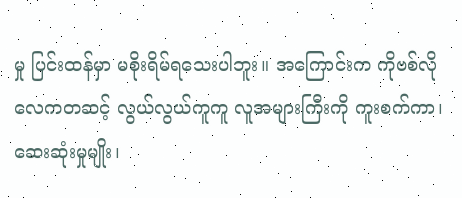မှု ပြင်းထန်မှာ မစိုးရိမ်ရသေးပါဘူး။ အကြောင်းက ကိုဗစ်လို လေကတဆင့် လွယ်လွယ်ကူကူ လူအများကြီးကို ကူးစက်ကာ၊ ဆေးဆုံးမှုမျိုး၊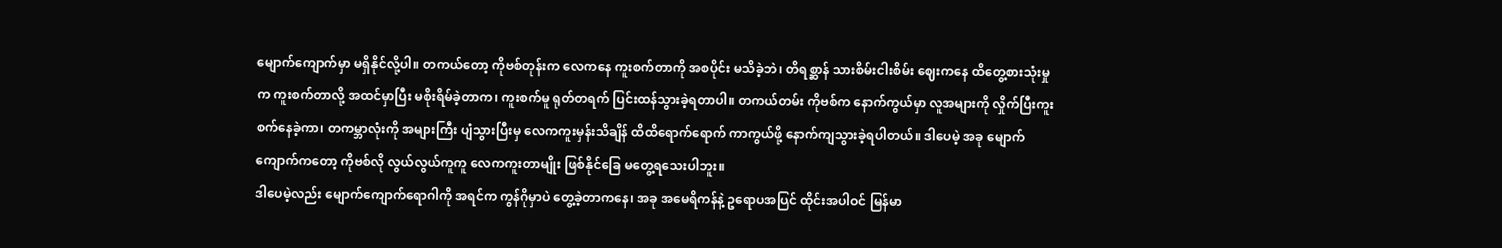မျောက်ကျောက်မှာ မရှိနိုင်လို့ပါ။ တကယ်တော့ ကိုဗစ်တုန်းက လေကနေ ကူးစက်တာကို အစပိုင်း မသိခဲ့ဘဲ၊ တိရစ္ဆာန် သားစိမ်းငါးစိမ်း ဈေးကနေ ထိတွေ့စားသုံးမှုက ကူးစက်တာလို့ အထင်မှာပြီး မစိုးရိမ်ခဲ့တာက၊ ကူးစက်မူ ရုတ်တရက် ပြင်းထန်သွားခဲ့ရတာပါ။ တကယ်တမ်း ကိုဗစ်က နောက်ကွယ်မှာ လူအများကို လှိုက်ပြီးကူးစက်နေခဲ့ကာ၊ တကမ္ဘာလုံးကို အများကြီး ပျံသွားပြီးမှ လေကကူးမှန်းသိချိန် ထိထိရောက်ရောက် ကာကွယ်ဖို့ နောက်ကျသွားခဲ့ရပါတယ်။ ဒါပေမဲ့ အခု မျောက်ကျောက်ကတော့ ကိုဗစ်လို လွယ်လွယ်ကူကူ လေကကူးတာမျိုး ဖြစ်နိုင်ခြေ မတွေ့ရသေးပါဘူး။
ဒါပေမဲ့လည်း မျောက်ကျောက်ရောဂါကို အရင်က ကွန်ဂိုမှာပဲ တွေ့ခဲ့တာကနေ၊ အခု အမေရိကန်နဲ့ ဥရောပအပြင် ထိုင်းအပါဝင် မြန်မာ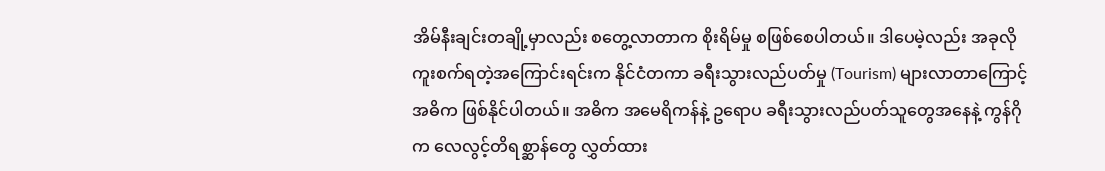အိမ်နီးချင်းတချို့မှာလည်း စတွေ့လာတာက စိုးရိမ်မှု စဖြစ်စေပါတယ်။ ဒါပေမဲ့လည်း အခုလို ကူးစက်ရတဲ့အကြောင်းရင်းက နိုင်ငံတကာ ခရီးသွားလည်ပတ်မှု (Tourism) များလာတာကြောင့် အဓိက ဖြစ်နိုင်ပါတယ်။ အဓိက အမေရိကန်နဲ့ ဥရောပ ခရီးသွားလည်ပတ်သူတွေအနေနဲ့ ကွန်ဂိုက လေလွင့်တိရစ္ဆာန်တွေ လွှတ်ထား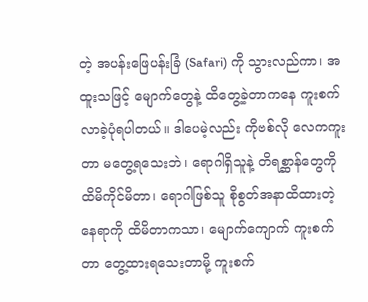တဲ့ အပန်းဖြေပန်းခြံ (Safari) ကို သွားလည်ကာ၊ အထူးသဖြင့် မျောက်တွေနဲ့ ထိတွေ့ခဲ့တာကနေ ကူးစက်လာခဲ့ပုံရပါတယ်။ ဒါပေမဲ့လည်း ကိုဗစ်လို လေကကူးတာ မတွေ့ရသေးဘဲ၊ ရောဂါရှိသူနဲ့ တိရစ္ဆာန်တွေကို ထိမိကိုင်မိတာ၊ ရောဂါဖြစ်သူ စိုစွတ်အနာထိထားတဲ့နေရာကို ထိမိတာကသာ၊ မျောက်ကျောက် ကူးစက်တာ တွေ့ထားရသေးတာမို့ ကူးစက်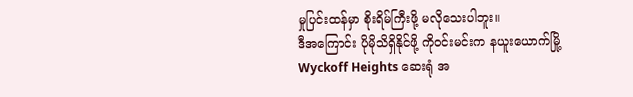မှုပြင်းထန်မှာ စိုးရိမ်ကြီးဖို့ မလိုသေးပါဘူး။
ဒီအကြောင်း ပိုမိုသိရှိနိုင်ဖို့ ကိုဝင်းမင်းက နယူးယောက်မြို့ Wyckoff Heights ဆေးရုံ အ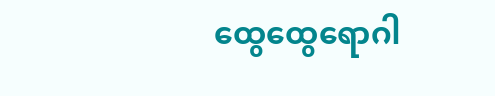ထွေထွေရောဂါ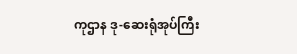ကုဌာန ဒု-ဆေးရုံအုပ်ကြီး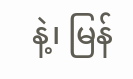နဲ့၊ မြန်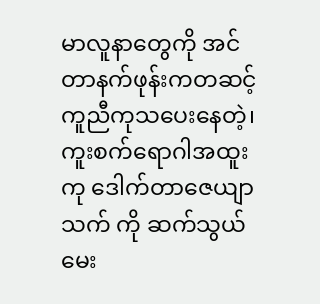မာလူနာတွေကို အင်တာနက်ဖုန်းကတဆင့် ကူညီကုသပေးနေတဲ့၊ ကူးစက်ရောဂါအထူးကု ဒေါက်တာဇေယျာသက် ကို ဆက်သွယ်မေး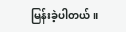မြန်းခဲ့ပါတယ်။